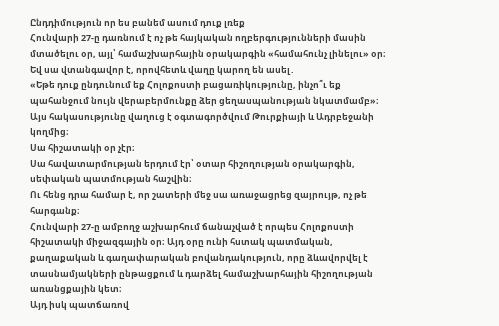Ընդդիմություն որ ես բանեմ ասում դուք լռեք
Հունվարի 27-ը դառնում է ոչ թե հայկական ողբերգությունների մասին մտածելու օր, այլ՝ համաշխարհային օրակարգին «համահունչ լինելու» օր։
Եվ սա վտանգավոր է, որովհետև վաղը կարող են ասել․
«Եթե դուք ընդունում եք Հոլոքոստի բացառիկությունը, ինչո՞ւ եք պահանջում նույն վերաբերմունքը ձեր ցեղասպանության նկատմամբ»։
Այս հակասությունը վաղուց է օգտագործվում Թուրքիայի և Ադրբեջանի կողմից։
Սա հիշատակի օր չէր։
Սա հավատարմության երդում էր՝ օտար հիշողության օրակարգին, սեփական պատմության հաշվին։
Ու հենց դրա համար է, որ շատերի մեջ սա առաջացրեց զայրույթ, ոչ թե հարգանք։
Հունվարի 27-ը ամբողջ աշխարհում ճանաչված է որպես Հոլոքոստի հիշատակի միջազգային օր։ Այդ օրը ունի հստակ պատմական, քաղաքական և գաղափարական բովանդակություն, որը ձևավորվել է տասնամյակների ընթացքում և դարձել համաշխարհային հիշողության առանցքային կետ։
Այդ իսկ պատճառով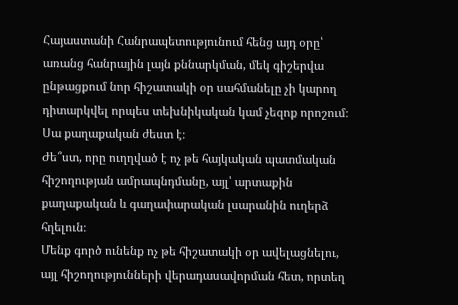Հայաստանի Հանրապետությունում հենց այդ օրը՝ առանց հանրային լայն քննարկման, մեկ գիշերվա ընթացքում նոր հիշատակի օր սահմանելը չի կարող դիտարկվել որպես տեխնիկական կամ չեզոք որոշում։
Սա քաղաքական ժեստ է։
Ժե՞ստ, որը ուղղված է ոչ թե հայկական պատմական հիշողության ամրապնդմանը, այլ՝ արտաքին քաղաքական և գաղափարական լսարանին ուղերձ հղելուն։
Մենք գործ ունենք ոչ թե հիշատակի օր ավելացնելու, այլ հիշողությունների վերադասավորման հետ, որտեղ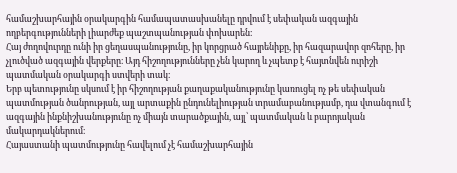համաշխարհային օրակարգին համապատասխանելը դրվում է սեփական ազգային ողբերգությունների լիարժեք պաշտպանության փոխարեն։
Հայ ժողովուրդը ունի իր ցեղասպանությունը, իր կորցրած հայրենիքը, իր հազարավոր զոհերը, իր չլուծված ազգային վերքերը։ Այդ հիշողությունները չեն կարող և չպետք է հայտնվեն ուրիշի պատմական օրակարգի ստվերի տակ։
Երբ պետությունը սկսում է իր հիշողության քաղաքականությունը կառուցել ոչ թե սեփական պատմության ծանրության, այլ արտաքին ընդունելիության տրամաբանությամբ, դա վտանգում է ազգային ինքնիշխանությունը ոչ միայն տարածքային, այլ՝ պատմական և բարոյական մակարդակներում։
Հայաստանի պատմությունը հավելում չէ համաշխարհային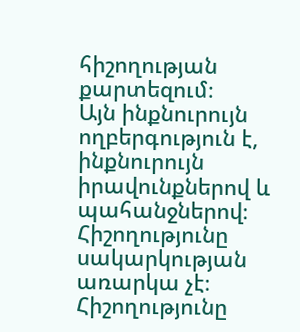հիշողության քարտեզում։
Այն ինքնուրույն ողբերգություն է, ինքնուրույն իրավունքներով և պահանջներով։
Հիշողությունը սակարկության առարկա չէ։
Հիշողությունը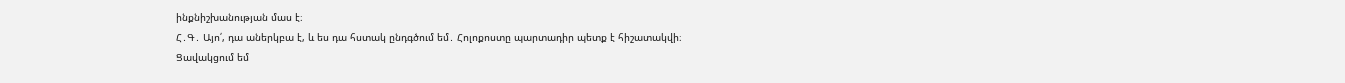ինքնիշխանության մաս է։
Հ․Գ․ Այո՛, դա աներկբա է, և ես դա հստակ ընդգծում եմ․ Հոլոքոստը պարտադիր պետք է հիշատակվի։
Ցավակցում եմ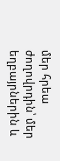մեր հրեա ժողովրդին՝ մեր եղբայրներին և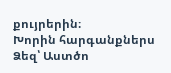քույրերին։
Խորին հարգանքներս Ձեզ՝ Աստծո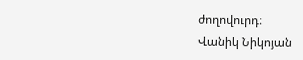ժողովուրդ։
Վանիկ Նիկոյան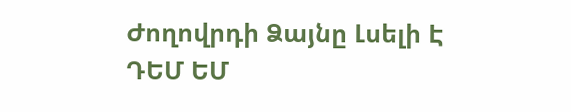Ժողովրդի Ձայնը Լսելի Է
ԴԵՄ ԵՄ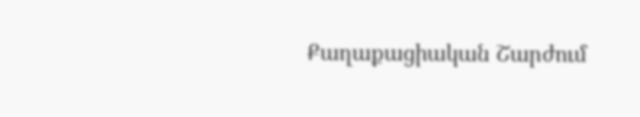Քաղաքացիական Շարժում